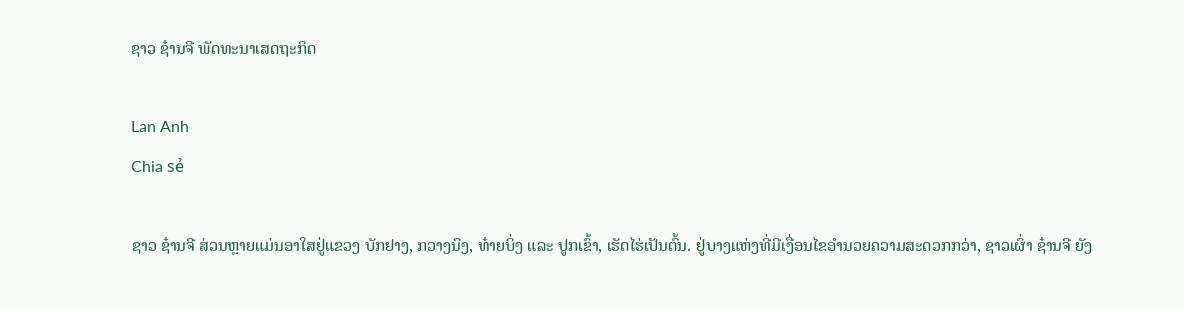ຊາວ ຊ໋ານຈີ ພັດທະນາເສດຖະກິດ

Lan Anh
Chia sẻ

ຊາວ ຊ໋ານຈີ ສ່ວນຫຼາຍແມ່ນອາໃສຢູ່ແຂວງ ບັກຢາງ, ກວາງນິງ, ທ໋າຍບິ່ງ ແລະ ປູກເຂົ້າ, ເຮັດໄຮ່ເປັນຕົ້ນ. ຢູ່ບາງແຫ່ງທີ່ມີເງື່ອນໄຂອຳນວຍຄວາມສະດວກກວ່າ, ຊາວເຜົ່າ ຊ໋ານຈີ ຍັງ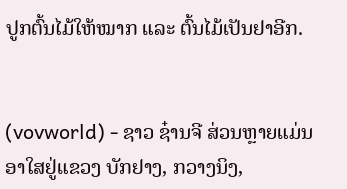ປູກຕົ້ນໄມ້ໃຫ້ໝາກ ແລະ ຕົ້ນໄມ້ເປັນຢາອີກ.


(vovworld) - ຊາວ ຊ໋ານຈີ ສ່ວນຫຼາຍແມ່ນອາໃສຢູ່ແຂວງ ບັກຢາງ, ກວາງນິງ,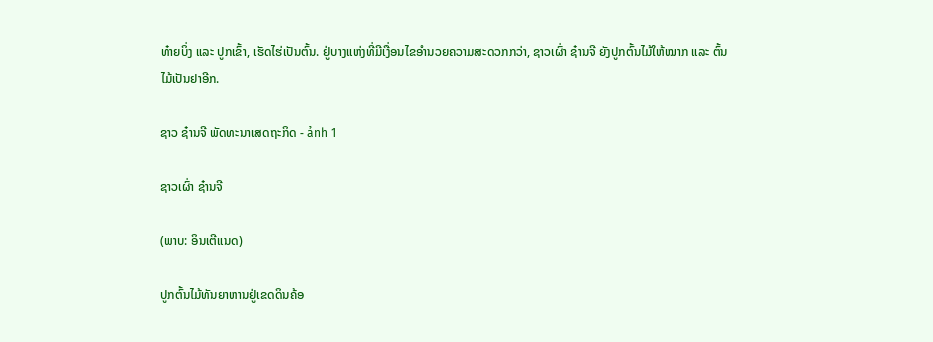ທ໋າຍບິ່ງ ແລະ ປູກເຂົ້າ, ເຮັດໄຮ່ເປັນຕົ້ນ. ຢູ່ບາງແຫ່ງທີ່ມີເງື່ອນໄຂອຳນວຍຄວາມສະດວກກວ່າ, ຊາວເຜົ່າ ຊ໋ານຈີ ຍັງປູກຕົ້ນໄມ້ໃຫ້ໝາກ ແລະ ຕົ້ນໄມ້ເປັນຢາອີກ.

ຊາວ ຊ໋ານຈີ ພັດທະນາເສດຖະກິດ - ảnh 1

ຊາວເຜົ່າ ຊ໋ານຈີ

(ພາບ: ອິນເຕີແນດ)

ປູກຕົ້ນໄມ້ທັນຍາຫານຢູ່ເຂດດິນຄ້ອ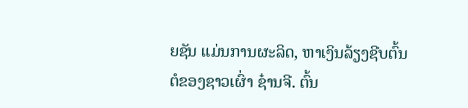ຍຊັນ ແມ່ນການຜະລິດ, ຫາເງິນລ້ຽງຊີບຕົ້ນຕໍຂອງຊາວເຜົ່າ ຊ໋ານຈີ. ຕົ້ນ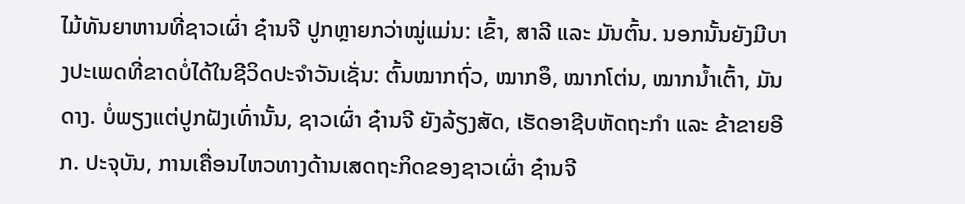ໄມ້ທັນຍາຫານທີ່ຊາວເຜົ່າ ຊ໋ານຈີ ປູກຫຼາຍກວ່າໝູ່ແມ່ນ: ເຂົ້າ, ສາລີ ແລະ ມັນຕົ້ນ. ນອກນັ້ນຍັງມີບາງປະເພດທີ່ຂາດບໍ່ໄດ້ໃນຊີວິດປະຈຳວັນເຊັ່ນ: ຕົ້ນໝາກຖົ່ວ, ໝາກອຶ, ໝາກໂຕ່ນ, ໝາກນ້ຳເຕົ້າ, ມັນດາງ. ບໍ່ພຽງແຕ່ປູກຝັງເທົ່ານັ້ນ, ຊາວເຜົ່າ ຊ໋ານຈີ ຍັງລ້ຽງສັດ, ເຮັດອາຊີບຫັດຖະກຳ ແລະ ຂ້າຂາຍອີກ. ປະຈຸບັນ, ການເຄື່ອນໄຫວທາງດ້ານເສດຖະກິດຂອງຊາວເຜົ່າ ຊ໋ານຈີ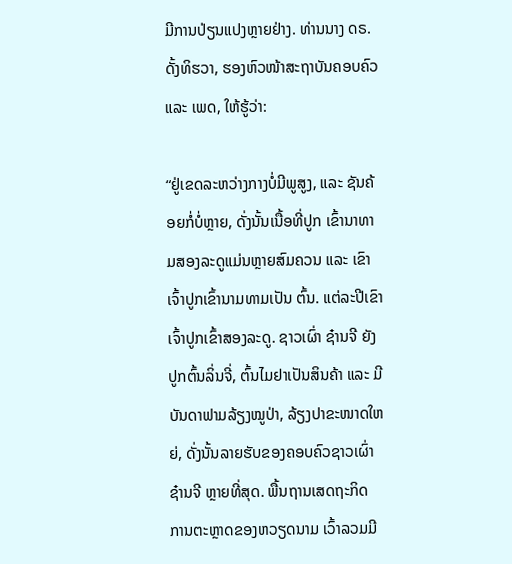ມີການປ່ຽນແປງຫຼາຍຢ່າງ. ທ່ານນາງ ດຣ. ດັ້ງທິຮວາ, ຮອງຫົວໜ້າສະຖາບັນຄອບຄົວ ແລະ ເພດ, ໃຫ້ຮູ້ວ່າ:

“ຢູ່ເຂດລະຫວ່າງກາງບໍ່ມີພູສູງ, ແລະ ຊັນຄ້ອຍກໍ່ບໍ່ຫຼາຍ, ດັ່ງນັ້ນເນື້ອທີ່ປູກ ເຂົ້ານາທາມສອງລະດູແມ່ນຫຼາຍສົມຄວນ ແລະ ເຂົາເຈົ້າປູກເຂົ້ານາມທາມເປັນ ຕົ້ນ. ແຕ່ລະປີເຂົາເຈົ້າປູກເຂົ້າສອງລະດູ. ຊາວເຜົ່າ ຊ໋ານຈີ ຍັງປູກຕົ້ນລິ່ນຈີ່, ຕົ້ນໄມຢາເປັນສິນຄ້າ ແລະ ມີບັນດາຟາມລ້ຽງໝູປ່າ, ລ້ຽງປາຂະໜາດໃຫຍ່, ດັ່ງນັ້ນລາຍຮັບຂອງຄອບຄົວຊາວເຜົ່າ ຊ໋ານຈີ ຫຼາຍທີ່ສຸດ. ພື້ນຖານເສດຖະກິດ ການຕະຫຼາດຂອງຫວຽດນາມ ເວົ້າລວມມີ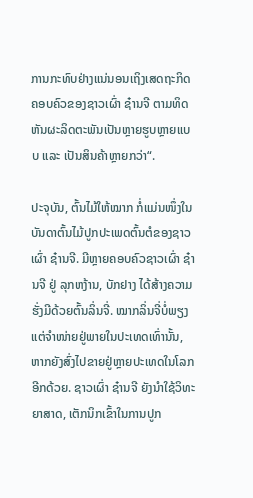ການກະທົບຢ່າງແນ່ນອນເຖິງເສດຖະກິດຄອບຄົວຂອງຊາວເຜົ່າ ຊ໋ານຈີ ຕາມທິດຫັນຜະລິດຕະພັນເປັນຫຼາຍຮູບຫຼາຍແບບ ແລະ ເປັນສິນຄ້າຫຼາຍກວ່າ“.

ປະຈຸບັນ, ຕົ້ນໄມ້ໃຫ້ໝາກ ກໍ່ແມ່ນໜຶ່ງໃນບັນດາຕົ້ນໄມ້ປູກປະເພດຕົ້ນຕໍຂອງຊາວເຜົ່າ ຊ໋ານຈີ. ມີຫຼາຍຄອບຄົວຊາວເຜົ່າ ຊ໋ານຈີ ຢູ່ ລຸກຫງ້ານ, ບັກຢາງ ໄດ້ສ້າງຄວາມຮັ່ງມີດ້ວຍຕົ້ນລິ່ນຈີ່. ໝາກລິ່ນຈີ່ບໍ່ພຽງແຕ່ຈຳໜ່າຍຢູ່ພາຍໃນປະເທດເທົ່ານັ້ນ, ຫາກຍັງສົ່ງໄປຂາຍຢູ່ຫຼາຍປະເທດໃນໂລກອີກດ້ວຍ. ຊາວເຜົ່າ ຊ໋ານຈີ ຍັງນຳໃຊ້ວິທະຍາສາດ, ເຕັກນິກເຂົ້າໃນການປູກ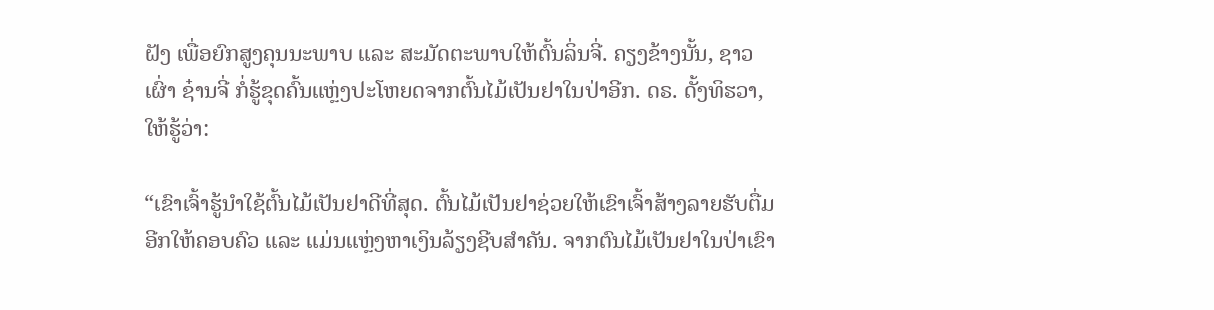ຝັງ ເພື່ອຍົກສູງຄຸນນະພາບ ແລະ ສະມັດຕະພາບໃຫ້ຕົ້ນລິ່ນຈີ່. ຄຽງຂ້າງນັ້ນ, ຊາວເຜົ່າ ຊ໋ານຈີ່ ກໍ່ຮູ້ຂຸດຄົ້ນແຫຼ່ງປະໂຫຍດຈາກຕົ້ນໄມ້ເປັນຢາໃນປ່າອີກ. ດຣ. ດັ້ງທິຮວາ, ໃຫ້ຮູ້ວ່າ:

“ເຂົາເຈົ້າຮູ້ນຳໃຊ້ຕົ້ນໄມ້ເປັນຢາດີທີ່ສຸດ. ຕົ້ນໄມ້ເປັນຢາຊ່ວຍໃຫ້ເຂົາເຈົ້າສ້າງລາຍຮັບຕື່ມອີກໃຫ້ຄອບຄົວ ແລະ ແມ່ນແຫຼ່ງຫາເງິນລ້ຽງຊີບສຳຄັນ. ຈາກຕົນໄມ້ເປັນຢາໃນປ່າເຂົາ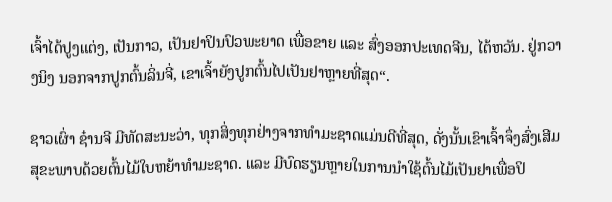ເຈົ້າໄດ້ປູງແຕ່ງ, ເປັນກາວ, ເປັນຢາປິນປົວພະຍາດ ເພື່ອຂາຍ ແລະ ສົ່ງອອກປະເທດຈີນ, ໄຕ້ຫວັນ. ຢູ່ກວາງນິງ ນອກຈາກປູກຕົ້ນລິ່ນຈີ່, ເຂາເຈົ້າຍັງປູກຕົ້ນໄປເປັນຢາຫຼາຍທີ່ສຸດ“.

ຊາວເຜົ່າ ຊ໋ານຈີ ມີທັດສະນະວ່າ, ທຸກສິ່ງທຸກຢ່າງຈາກທຳມະຊາດແມ່ນດີທີ່ສຸດ, ດັ່ງນັ້ນເຂົາເຈົ້າຈຶ່ງສົ່ງເສີມສຸຂະພາບດ້ວຍຕົ້ນໄມ້ໃບຫຍ້າທຳມະຊາດ. ແລະ ມີບົດຮຽນຫຼາຍໃນການນຳໃຊ້ຕົ້ນໄມ້ເປັນຢາເພື່ອປິ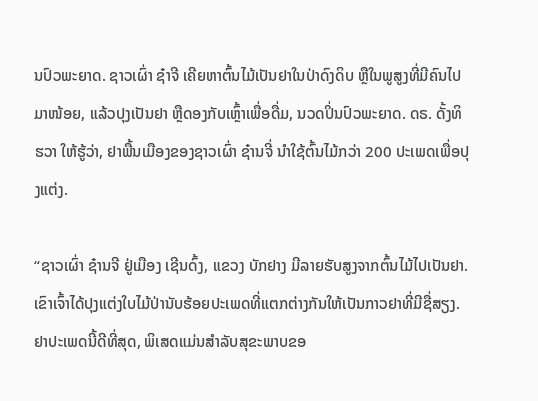ນປົວພະຍາດ. ຊາວເຜົ່າ ຊ໋າຈີ ເຄີຍຫາຕົ້ນໄມ້ເປັນຢາໃນປ່າດົງດິບ ຫຼືໃນພູສູງທີ່ມີຄົນໄປມາໜ້ອຍ, ແລ້ວປຸງເປັນຢາ ຫຼືດອງກັບເຫຼົ້າເພື່ອດື່ມ, ນວດປິ່ນປົວພະຍາດ. ດຣ. ດັ້ງທິຮວາ ໃຫ້ຮູ້ວ່າ, ຢາພື້ນເມືອງຂອງຊາວເຜົ່າ ຊ໋ານຈີ່ ນຳໃຊ້ຕົ້ນໄມ້ກວ່າ 200 ປະເພດເພື່ອປຸງແຕ່ງ.

“ຊາວເຜົ່າ ຊ໋ານຈີ ຢູ່ເມືອງ ເຊີນດົ້ງ, ແຂວງ ບັກຢາງ ມີລາຍຮັບສູງຈາກຕົ້ນໄມ້ໄປເປັນຢາ. ເຂົາເຈົ້າໄດ້ປຸງແຕ່ງໃບໄມ້ປ່ານັບຮ້ອຍປະເພດທີ່ແຕກຕ່າງກັນໃຫ້ເປັນກາວຢາທີ່ມີຊື່ສຽງ. ຢາປະເພດນີ້ດີທີ່ສຸດ, ພິເສດແມ່ນສຳລັບສຸຂະພາບຂອ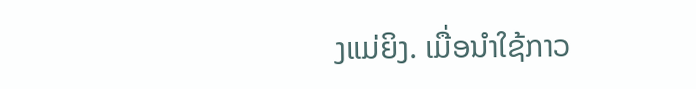ງແມ່ຍິງ. ເມື່ອນຳໃຊ້ກາວ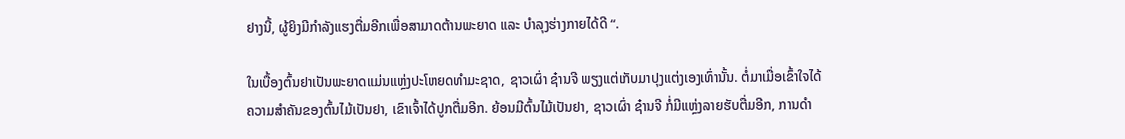ຢາງນີ້, ຜູ້ຍິງມີກຳລັງແຮງຕື່ມອີກເພື່ອສາມາດຕ້ານພະຍາດ ແລະ ບຳລຸງຮ່າງກາຍໄດ້ດີ “.

ໃນເບື້ອງຕົ້ນຢາເປັນພະຍາດແມ່ນແຫຼ່ງປະໂຫຍດທຳມະຊາດ, ຊາວເຜົ່າ ຊ໋ານຈີ ພຽງແຕ່ເກັບມາປຸງແຕ່ງເອງເທົ່ານັ້ນ. ຕໍ່ມາເມື່ອເຂົ້າໃຈໄດ້ຄວາມສຳຄັນຂອງຕົ້ນໄມ້ເປັນຢາ, ເຂົາເຈົ້າໄດ້ປູກຕື່ມອີກ. ຍ້ອນມີຕົ້ນໄມ້ເປັນຢາ, ຊາວເຜົ່າ ຊ໋ານຈີ ກໍ່ມີແຫຼ່ງລາຍຮັບຕື່ມອີກ, ການດຳ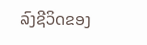ລົງຊີວິດຂອງ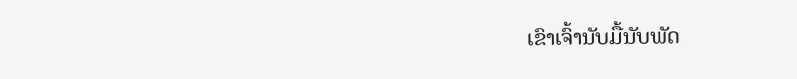ເຂົາເຈົ້ານັບມື້ນັບພັດ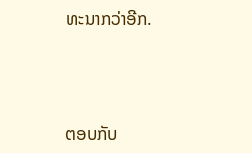ທະນາກວ່າອີກ.



ຕອບກັບ